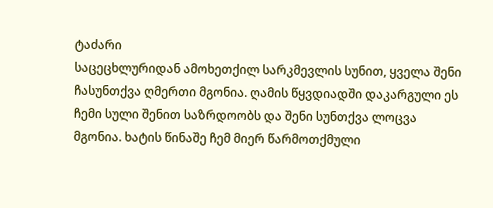ტაძარი
საცეცხლურიდან ამოხეთქილ სარკმევლის სუნით, ყველა შენი ჩასუნთქვა ღმერთი მგონია. ღამის წყვდიადში დაკარგული ეს ჩემი სული შენით საზრდოობს და შენი სუნთქვა ლოცვა მგონია. ხატის წინაშე ჩემ მიერ წარმოთქმული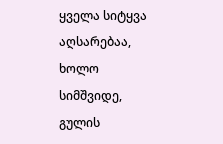ყველა სიტყვა აღსარებაა, ხოლო სიმშვიდე, გულის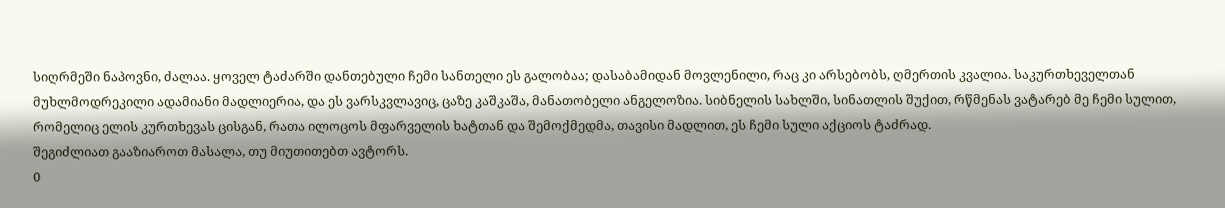სიღრმეში ნაპოვნი, ძალაა. ყოველ ტაძარში დანთებული ჩემი სანთელი ეს გალობაა; დასაბამიდან მოვლენილი, რაც კი არსებობს, ღმერთის კვალია. საკურთხეველთან მუხლმოდრეკილი ადამიანი მადლიერია, და ეს ვარსკვლავიც, ცაზე კაშკაშა, მანათობელი ანგელოზია. სიბნელის სახლში, სინათლის შუქით, რწმენას ვატარებ მე ჩემი სულით, რომელიც ელის კურთხევას ცისგან, რათა ილოცოს მფარველის ხატთან და შემოქმედმა, თავისი მადლით, ეს ჩემი სული აქციოს ტაძრად.
შეგიძლიათ გააზიაროთ მასალა, თუ მიუთითებთ ავტორს.
0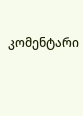კომენტარი